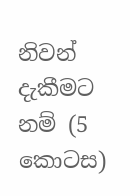නිවන් දැකීමට නම් (5 කොටස)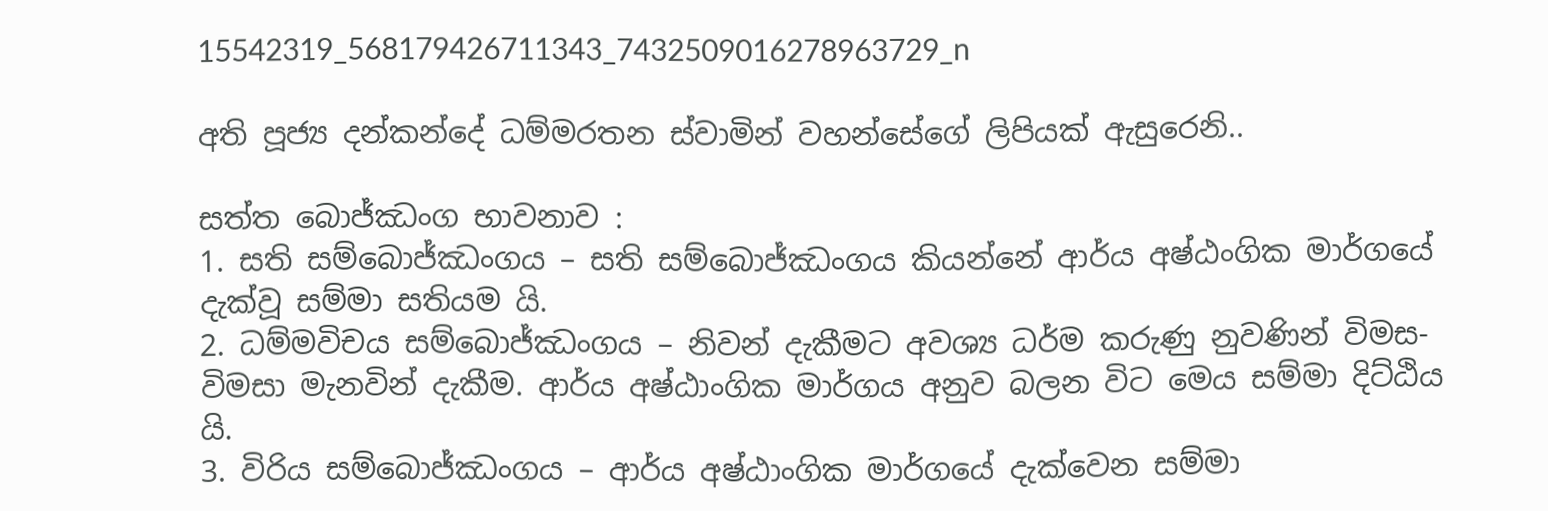15542319_568179426711343_7432509016278963729_n

අති පූජ්‍ය දන්කන්දේ ධම්මරතන ස්වාමින් වහන්සේගේ ලිපියක් ඇසුරෙනි..

සත්ත බොජ්ඣංග භාවනාව :
1. සති සම්බොජ්ඣංගය – සති සම්බොජ්ඣංගය කියන්නේ ආර්ය අෂ්ඨංගික මාර්ගයේ දැක්වූ සම්මා සතියම යි.
2. ධම්මවිචය සම්බොජ්ඣංගය – නිවන් දැකීමට අවශ්‍ය ධර්ම කරුණු නුවණින් විමස-විමසා මැනවින් දැකීම. ආර්ය අෂ්ඨාංගික මාර්ගය අනුව බලන විට මෙය සම්මා දිට්ඨිය යි.
3. විරිය සම්බොජ්ඣංගය – ආර්ය අෂ්ඨාංගික මාර්ගයේ දැක්වෙන සම්මා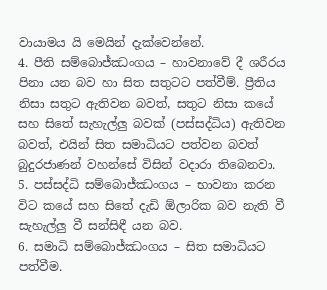වායාමය යි මෙයින් දැක්වෙන්නේ.
4. පීති සම්බොජ්ඣංගය – හාවනාවේ දී ශරීරය පිනා යන බව හා සිත සතුටට පත්වීම්. ප්‍රීතිය නිසා සතුට ඇතිවන බවත්, සතුට නිසා කයේ සහ සිතේ සැහැල්ලු බවක් (පස්සද්ධිය) ඇතිවන බවත්, එයින් සිත සමාධියට පත්වන බවත් බුදුරජාණන් වහන්සේ විසින් වදාරා තිබෙනවා.
5. පස්සද්ධි සම්බොජ්ඣංගය – භාවනා කරන විට කයේ සහ සිතේ දැඩි ඕලාරික බව නැති වී සැහැල්ලු වී සන්සිඳී යන බව.
6. සමාධි සම්බොජ්ඣංගය – සිත සමාධියට පත්වීම.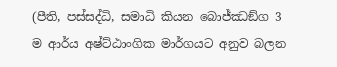(පීති, පස්සද්ධි, සමාධි කියන බොජ්ඣඞ්ග 3 ම ආර්ය අෂ්ට්ඨාංගික මාර්ගයට අනුව බලන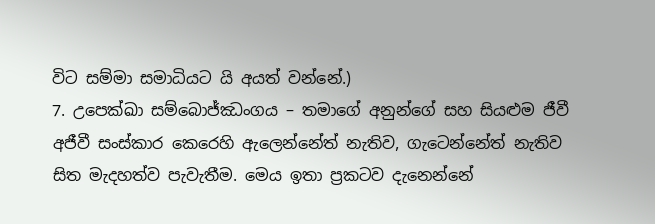විට සම්මා සමාධියට යි අයත් වන්නේ.)
7. උපෙක්ඛා සම්බොජ්ඣංගය – තමාගේ අනුන්ගේ සහ සියළුම ජීවී අජීවී සංස්කාර කෙරෙහි ඇලෙන්නේත් නැතිව, ගැටෙන්නේත් නැතිව සිත මැදහත්ව පැවැතීම. මෙය ඉතා ප්‍රකටව දැනෙන්නේ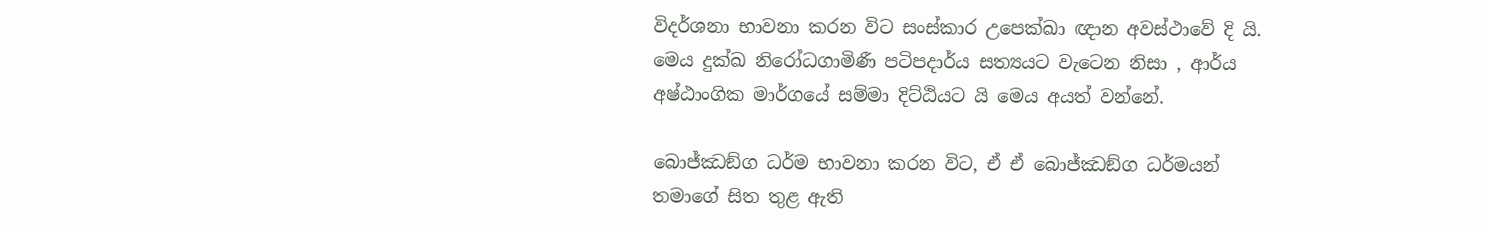විදර්ශනා භාවනා කරන විට සංස්කාර උපෙක්ඛා ඥාන අවස්ථාවේ දි යි. මෙය දුක්ඛ නිරෝධගාමිණී පටිපදාර්ය සත්‍යයට වැටෙන නිසා , ආර්ය අෂ්ඨාංගික මාර්ගයේ සම්මා දිට්ඨියට යි මෙය අයත් වන්නේ.

බොජ්ඣඞ්ග ධර්ම භාවනා කරන විට, ඒ ඒ බොජ්ඣඞ්ග ධර්මයන් තමාගේ සිත තුළ ඇති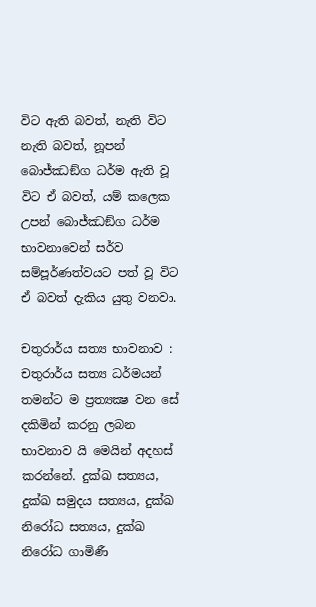විට ඇති බවත්, නැති විට නැති බවත්, නූපන් බොජ්ඣඞ්ග ධර්ම ඇති වූ විට ඒ බවත්, යම් කලෙක උපන් බොජ්ඣඞ්ග ධර්ම භාවනාවෙන් සර්ව සම්පූර්ණත්වයට පත් වූ විට ඒ බවත් දැකිය යුතු වනවා.

චතුරාර්ය සත්‍ය භාවනාව : චතුරාර්ය සත්‍ය ධර්මයන් තමන්ට ම ප්‍රත්‍යක්‍ෂ වන සේ දකිමින් කරනු ලබන භාවනාව යි මෙයින් අදහස් කරන්නේ. දුක්ඛ සත්‍යය, දුක්ඛ සමුදය සත්‍යය, දුක්ඛ නිරෝධ සත්‍යය, දුක්ඛ නිරෝධ ගාමිණී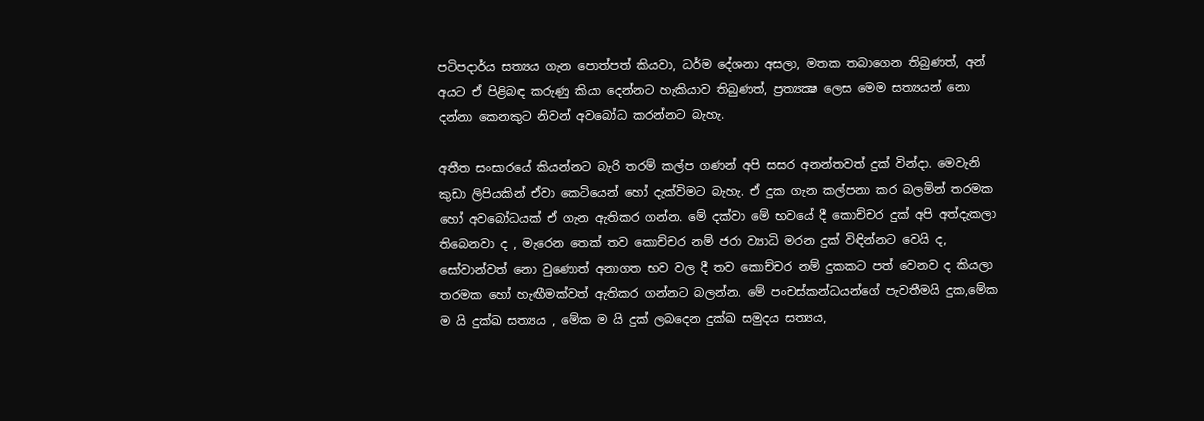පටිපදාර්ය සත්‍යය ගැන පොත්පත් කියවා, ධර්ම දේශනා අසලා, මතක තබාගෙන තිබුණත්, අන් අයට ඒ පිළිබඳ කරුණු කියා දෙන්නට හැකියාව තිබුණත්, ප්‍රත්‍යක්‍ෂ ලෙස මෙම සත්‍යයන් නො දන්නා කෙනකුට නිවන් අවබෝධ කරන්නට බැහැ.

අතීත සංසාරයේ කියන්නට බැරි තරම් කල්ප ගණන් අපි සසර අනන්තවත් දුක් වින්දා. මෙවැනි කුඩා ලිපියකින් ඒවා කෙටියෙන් හෝ දැක්විමට බැහැ. ඒ දුක ගැන කල්පනා කර බලමින් තරමක හෝ අවබෝධයක් ඒ ගැන ඇතිකර ගන්න. මේ දක්වා මේ භවයේ දී කොච්චර දුක් අපි අත්දැකලා තිබෙනවා ද , මැරෙන තෙක් තව කොච්චර නම් ජරා ව්‍යාධි මරන දුක් විඳින්නට වෙයි ද, සෝවාන්වත් නො වුණොත් අනාගත භව වල දී තව කොච්චර නම් දුකකට පත් වෙනව ද කියලා තරමක හෝ හැඟීමක්වත් ඇතිකර ගන්නට බලන්න. මේ පංචස්කන්ධයන්ගේ පැවතීමයි දුක,මේක ම යි දුක්ඛ සත්‍යය , මේක ම යි දුක් ලබදෙන දුක්ඛ සමුදය සත්‍යය,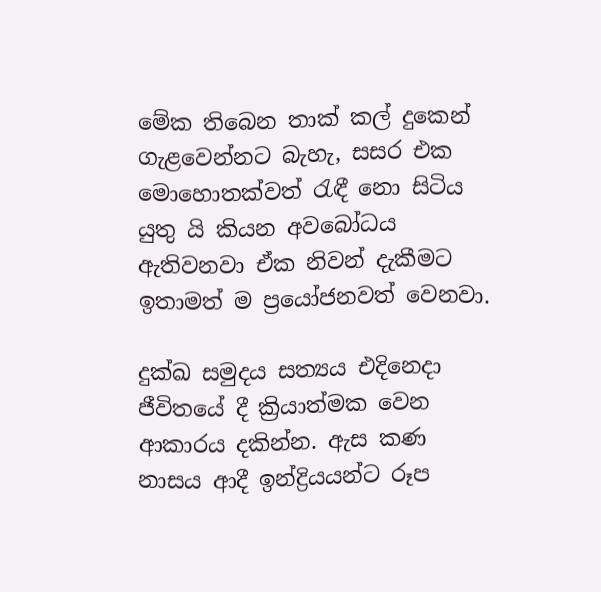මේක තිබෙන තාක් කල් දුකෙන් ගැළවෙන්නට බැහැ, සසර එක මොහොතක්වත් රැඳී නො සිටිය යුතු යි කියන අවබෝධය ඇතිවනවා ඒක නිවන් දැකීමට ඉතාමත් ම ප්‍රයෝජනවත් වෙනවා.

දුක්ඛ සමුදය සත්‍යය එදිනෙදා ජීවිතයේ දී ක්‍රියාත්මක වෙන ආකාරය දකින්න. ඇස කණ නාසය ආදී ඉන්ද්‍රියයන්ට රූප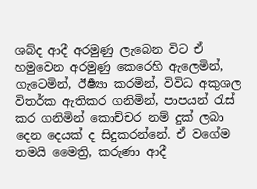ශබ්ද ආදී අරමුණු ලැබෙන විට ඒ හමුවෙන අරමුණු කෙරෙහි ඇලෙමින්, ගැටෙමින්, ඊර්‍ෂ්‍යා කරමින්, විවිධ අකුශල විතර්ක ඇතිකර ගනිමින්, පාපයන් රැස් කර ගනිමින් කොච්චර නම් දුක් ලබා දෙන දෙයක් ද සිදුකරන්නේ. ඒ වගේම තමයි මෛත්‍රි, කරුණා ආදී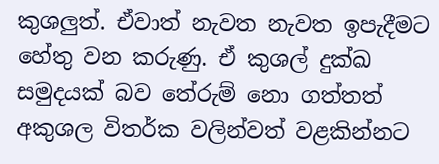කුශලුත්. ඒවාත් නැවත නැවත ඉපැදීමට හේතු වන කරුණු. ඒ කුශල් දුක්ඛ සමුදයක් බව තේරුම් නො ගත්තත් අකුශල විතර්ක වලින්වත් වළකින්නට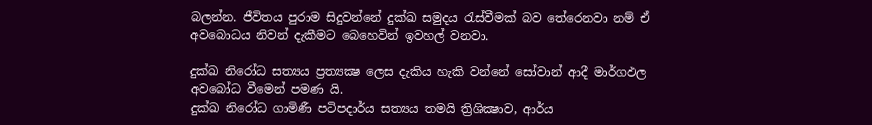බලන්න. ජීවිතය පුරාම සිදුවන්නේ දුක්ඛ සමුදය රැස්වීමක් බව තේරෙනවා නම් ඒ අවබොධය නිවන් දැකීමට බෙහෙවින් ඉවහල් වනවා.

දුක්ඛ නිරෝධ සත්‍යය ප්‍රත්‍යක්‍ෂ ලෙස දැකිය හැකි වන්නේ සෝවාන් ආදී මාර්ගඵල අවබෝධ වීමෙන් පමණ යි.
දුක්ඛ නිරෝධ ගාමිණී පටිපදාර්ය සත්‍යය තමයි ත්‍රිශික්‍ෂාව, ආර්ය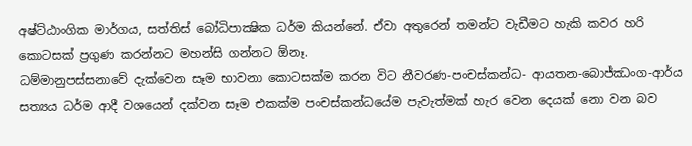අෂ්ට්ඨාංගික මාර්ගය, සත්තිස් බෝධිපාක්‍ෂික ධර්ම කියන්නේ. ඒවා අතුරෙන් තමන්ට වැඩීමට හැකි කවර හරි කොටසක් ප්‍රගුණ කරන්නට මහන්සි ගන්නට ඕනෑ.
ධම්මානුපස්සනාවේ දැක්වෙන සෑම භාවනා කොටසක්ම කරන විට නීවරණ-පංචස්කන්ධ- ආයතන-බොජ්ඣංග-ආර්ය සත්‍යය ධර්ම ආදී වශයෙන් දක්වන සෑම එකක්ම පංචස්කන්ධයේම පැවැත්මක් හැර වෙන දෙයක් නො වන බව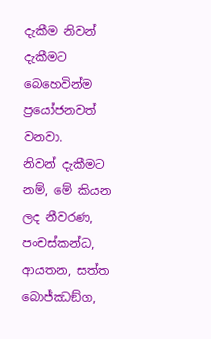දැකීම නිවන් දැකීමට බෙහෙවින්ම ප්‍රයෝජනවත් වනවා.
නිවන් දැකීමට නම්, මේ කියන ලද නීවරණ, පංචස්කන්ධ, ආයතන, සත්ත බොජ්ඣඞ්ග,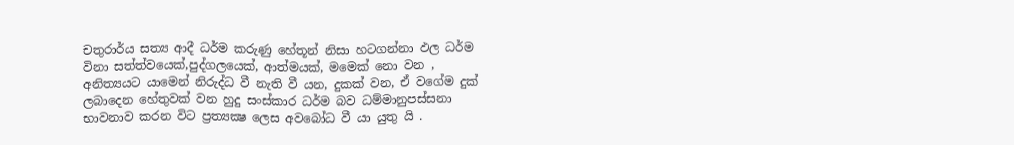චතුරාර්ය සත්‍ය ආදී ධර්ම කරුණු හේතූන් නිසා හටගන්නා ඵල ධර්ම විනා සත්ත්වයෙක්,පුද්ගලයෙක්, ආත්මයක්, මමෙක් නො වන , අනිත්‍යයට යාමෙන් නිරුද්ධ වී නැති වී යන, දුකක් වන, ඒ වගේම දුක් ලබාදෙන හේතුවක් වන හුදු සංස්කාර ධර්ම බව ධම්මානුපස්සනා භාවනාව කරන විට ප්‍රත්‍යක්‍ෂ ලෙස අවබෝධ වී යා යුතු යි .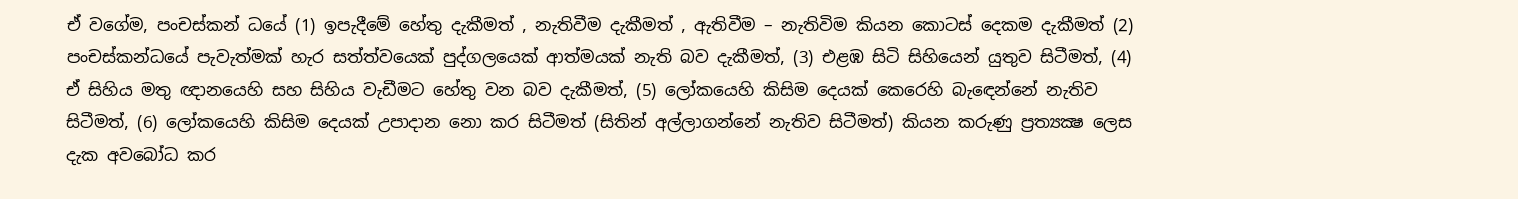ඒ වගේම, පංචස්කන් ධයේ (1) ඉපැදීමේ හේතු දැකීමත් , නැතිවීම දැකීමත් , ඇතිවීම – නැතිවිම කියන කොටස් දෙකම දැකීමත් (2) පංචස්කන්ධයේ පැවැත්මක් හැර සත්ත්වයෙක් පුද්ගලයෙක් ආත්මයක් නැති බව දැකීමත්, (3) එළඹ සිටි සිහියෙන් යුතුව සිටීමත්, (4) ඒ සිහිය මතු ඥානයෙහි සහ සිහිය වැඩීමට හේතු වන බව දැකීමත්, (5) ලෝකයෙහි කිසිම දෙයක් කෙරෙහි බැඳෙන්නේ නැතිව සිටීමත්, (6) ලෝකයෙහි කිසිම දෙයක් උපාදාන නො කර සිටීමත් (සිතින් අල්ලාගන්නේ නැතිව සිටීමත්) කියන කරුණු ප්‍රත්‍යක්‍ෂ ලෙස දැක අවබෝධ කර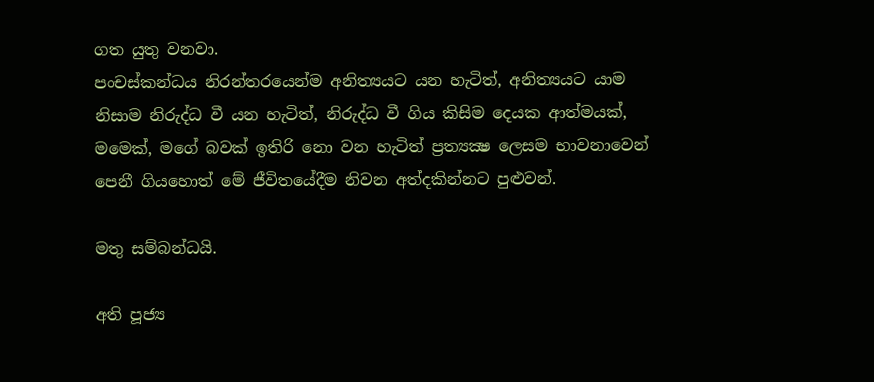ගත යුතු වනවා.
පංචස්කන්ධය නිරන්තරයෙන්ම අනිත්‍යයට යන හැටිත්, අනිත්‍යයට යාම නිසාම නිරුද්ධ වී යන හැටිත්, නිරුද්ධ වී ගිය කිසිම දෙයක ආත්මයක්, මමෙක්, මගේ බවක් ඉතිරි නො වන හැටිත් ප්‍රත්‍යක්‍ෂ ලෙසම භාවනාවෙන් පෙනී ගියහොත් මේ ජීවිතයේදීම නිවන අත්දකින්නට පුළුවන්.

මතු සම්බන්ධයි.

අති පූජ්‍ය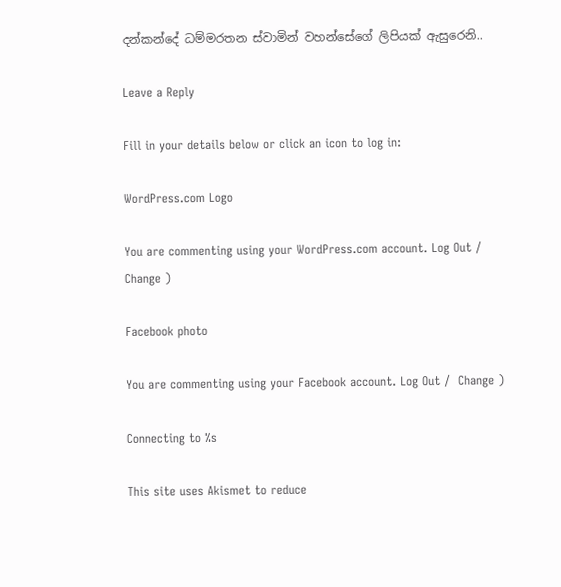දන්කන්දේ ධම්මරතන ස්වාමින් වහන්සේගේ ලිපියක් ඇසුරෙනි..

Leave a Reply

Fill in your details below or click an icon to log in:

WordPress.com Logo

You are commenting using your WordPress.com account. Log Out /  Change )

Facebook photo

You are commenting using your Facebook account. Log Out /  Change )

Connecting to %s

This site uses Akismet to reduce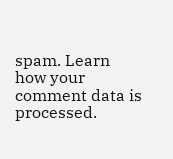spam. Learn how your comment data is processed.